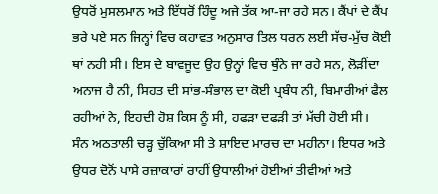ਉਧਰੋਂ ਮੁਸਲਮਾਨ ਅਤੇ ਇੱਧਰੋਂ ਹਿੰਦੂ ਅਜੇ ਤੱਕ ਆ-ਜਾ ਰਹੇ ਸਨ। ਕੈਂਪਾਂ ਦੇ ਕੈਂਪ ਭਰੇ ਪਏ ਸਨ ਜਿਨ੍ਹਾਂ ਵਿਚ ਕਹਾਵਤ ਅਨੁਸਾਰ ਤਿਲ ਧਰਨ ਲਈ ਸੱਚ-ਮੁੱਚ ਕੋਈ ਥਾਂ ਨਹੀ ਸੀ। ਇਸ ਦੇ ਬਾਵਜੂਦ ਉਹ ਉਨ੍ਹਾਂ ਵਿਚ ਥੁੰਨੇ ਜਾ ਰਹੇ ਸਨ, ਲੋੜੀਂਦਾ ਅਨਾਜ ਹੈ ਨੀ, ਸਿਹਤ ਦੀ ਸਾਂਭ-ਸੰਭਾਲ ਦਾ ਕੋਈ ਪ੍ਰਬੰਧ ਨੀ, ਬਿਮਾਰੀਆਂ ਫੈਲ ਰਹੀਆਂ ਨੇ, ਇਹਦੀ ਹੋਸ਼ ਕਿਸ ਨੂੰ ਸੀ, ਹਫੜਾ ਦਫੜੀ ਤਾਂ ਮੱਚੀ ਹੋਈ ਸੀ।
ਸੰਨ ਅਠਤਾਲੀ ਚੜ੍ਹ ਚੁੱਕਿਆ ਸੀ ਤੇ ਸ਼ਾਇਦ ਮਾਰਚ ਦਾ ਮਹੀਨਾ। ਇਧਰ ਅਤੇ ਉਧਰ ਦੋਨੋਂ ਪਾਸੇ ਰਜ਼ਾਕਾਰਾਂ ਰਾਹੀਂ ਉਧਾਲੀਆਂ ਹੋਈਆਂ ਤੀਵੀਆਂ ਅਤੇ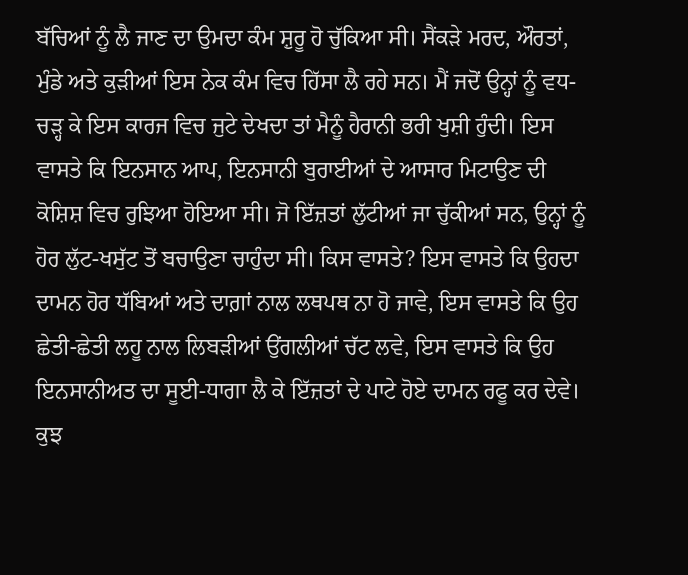ਬੱਚਿਆਂ ਨੂੰ ਲੈ ਜਾਣ ਦਾ ਉਮਦਾ ਕੰਮ ਸ਼ੁਰੂ ਹੋ ਚੁੱਕਿਆ ਸੀ। ਸੈਂਕੜੇ ਮਰਦ, ਔਰਤਾਂ, ਮੁੰਡੇ ਅਤੇ ਕੁੜੀਆਂ ਇਸ ਨੇਕ ਕੰਮ ਵਿਚ ਹਿੱਸਾ ਲੈ ਰਹੇ ਸਨ। ਮੈਂ ਜਦੋਂ ਉਨ੍ਹਾਂ ਨੂੰ ਵਧ-ਚੜ੍ਹ ਕੇ ਇਸ ਕਾਰਜ ਵਿਚ ਜੁਟੇ ਦੇਖਦਾ ਤਾਂ ਮੈਨੂੰ ਹੈਰਾਨੀ ਭਰੀ ਖੁਸ਼ੀ ਹੁੰਦੀ। ਇਸ ਵਾਸਤੇ ਕਿ ਇਨਸਾਨ ਆਪ, ਇਨਸਾਨੀ ਬੁਰਾਈਆਂ ਦੇ ਆਸਾਰ ਮਿਟਾਉਣ ਦੀ ਕੋਸ਼ਿਸ਼ ਵਿਚ ਰੁਝਿਆ ਹੋਇਆ ਸੀ। ਜੋ ਇੱਜ਼ਤਾਂ ਲੁੱਟੀਆਂ ਜਾ ਚੁੱਕੀਆਂ ਸਨ, ਉਨ੍ਹਾਂ ਨੂੰ ਹੋਰ ਲੁੱਟ-ਖਸੁੱਟ ਤੋਂ ਬਚਾਉਣਾ ਚਾਹੁੰਦਾ ਸੀ। ਕਿਸ ਵਾਸਤੇ? ਇਸ ਵਾਸਤੇ ਕਿ ਉਹਦਾ ਦਾਮਨ ਹੋਰ ਧੱਬਿਆਂ ਅਤੇ ਦਾਗ਼ਾਂ ਨਾਲ ਲਥਪਥ ਨਾ ਹੋ ਜਾਵੇ, ਇਸ ਵਾਸਤੇ ਕਿ ਉਹ ਛੇਤੀ-ਛੇਤੀ ਲਹੂ ਨਾਲ ਲਿਬੜੀਆਂ ਉਂਗਲੀਆਂ ਚੱਟ ਲਵੇ, ਇਸ ਵਾਸਤੇ ਕਿ ਉਹ ਇਨਸਾਨੀਅਤ ਦਾ ਸੂਈ-ਧਾਗਾ ਲੈ ਕੇ ਇੱਜ਼ਤਾਂ ਦੇ ਪਾਟੇ ਹੋਏ ਦਾਮਨ ਰਫੂ ਕਰ ਦੇਵੇ। ਕੁਝ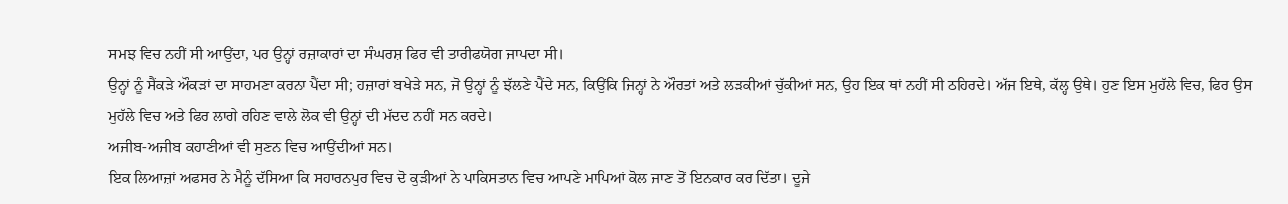ਸਮਝ ਵਿਚ ਨਹੀਂ ਸੀ ਆਉਂਦਾ, ਪਰ ਉਨ੍ਹਾਂ ਰਜ਼ਾਕਾਰਾਂ ਦਾ ਸੰਘਰਸ਼ ਫਿਰ ਵੀ ਤਾਰੀਫਯੋਗ ਜਾਪਦਾ ਸੀ।
ਉਨ੍ਹਾਂ ਨੂੰ ਸੈਂਕੜੇ ਔਕੜਾਂ ਦਾ ਸਾਹਮਣਾ ਕਰਨਾ ਪੈਂਦਾ ਸੀ; ਹਜ਼ਾਰਾਂ ਬਖੇੜੇ ਸਨ, ਜੋ ਉਨ੍ਹਾਂ ਨੂੰ ਝੱਲਣੇ ਪੈਂਦੇ ਸਨ, ਕਿਉਂਕਿ ਜਿਨ੍ਹਾਂ ਨੇ ਔਰਤਾਂ ਅਤੇ ਲੜਕੀਆਂ ਚੁੱਕੀਆਂ ਸਨ, ਉਹ ਇਕ ਥਾਂ ਨਹੀਂ ਸੀ ਠਹਿਰਦੇ। ਅੱਜ ਇਥੇ, ਕੱਲ੍ਹ ਉਥੇ। ਹੁਣ ਇਸ ਮੁਹੱਲੇ ਵਿਚ, ਫਿਰ ਉਸ ਮੁਹੱਲੇ ਵਿਚ ਅਤੇ ਫਿਰ ਲਾਗੇ ਰਹਿਣ ਵਾਲੇ ਲੋਕ ਵੀ ਉਨ੍ਹਾਂ ਦੀ ਮੱਦਦ ਨਹੀਂ ਸਨ ਕਰਦੇ।
ਅਜੀਬ-ਅਜੀਬ ਕਹਾਣੀਆਂ ਵੀ ਸੁਣਨ ਵਿਚ ਆਉਂਦੀਆਂ ਸਨ।
ਇਕ ਲਿਆਜ਼ਾਂ ਅਫਸਰ ਨੇ ਮੈਨੂੰ ਦੱਸਿਆ ਕਿ ਸਹਾਰਨਪੁਰ ਵਿਚ ਦੋ ਕੁੜੀਆਂ ਨੇ ਪਾਕਿਸਤਾਨ ਵਿਚ ਆਪਣੇ ਮਾਪਿਆਂ ਕੋਲ ਜਾਣ ਤੋਂ ਇਨਕਾਰ ਕਰ ਦਿੱਤਾ। ਦੂਜੇ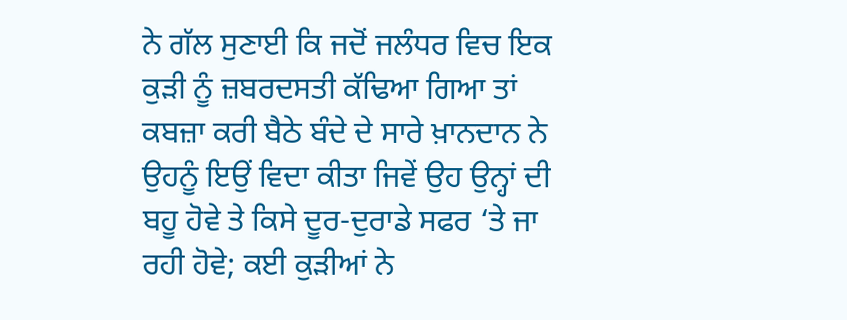ਨੇ ਗੱਲ ਸੁਣਾਈ ਕਿ ਜਦੋਂ ਜਲੰਧਰ ਵਿਚ ਇਕ ਕੁੜੀ ਨੂੰ ਜ਼ਬਰਦਸਤੀ ਕੱਢਿਆ ਗਿਆ ਤਾਂ ਕਬਜ਼ਾ ਕਰੀ ਬੈਠੇ ਬੰਦੇ ਦੇ ਸਾਰੇ ਖ਼ਾਨਦਾਨ ਨੇ ਉਹਨੂੰ ਇਉਂ ਵਿਦਾ ਕੀਤਾ ਜਿਵੇਂ ਉਹ ਉਨ੍ਹਾਂ ਦੀ ਬਹੂ ਹੋਵੇ ਤੇ ਕਿਸੇ ਦੂਰ-ਦੁਰਾਡੇ ਸਫਰ ‘ਤੇ ਜਾ ਰਹੀ ਹੋਵੇ; ਕਈ ਕੁੜੀਆਂ ਨੇ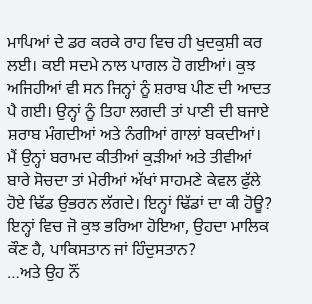ਮਾਪਿਆਂ ਦੇ ਡਰ ਕਰਕੇ ਰਾਹ ਵਿਚ ਹੀ ਖੁਦਕੁਸ਼ੀ ਕਰ ਲਈ। ਕਈ ਸਦਮੇ ਨਾਲ ਪਾਗਲ ਹੋ ਗਈਆਂ। ਕੁਝ ਅਜਿਹੀਆਂ ਵੀ ਸਨ ਜਿਨ੍ਹਾਂ ਨੂੰ ਸ਼ਰਾਬ ਪੀਣ ਦੀ ਆਦਤ ਪੈ ਗਈ। ਉਨ੍ਹਾਂ ਨੂੰ ਤਿਹਾ ਲਗਦੀ ਤਾਂ ਪਾਣੀ ਦੀ ਬਜਾਏ ਸ਼ਰਾਬ ਮੰਗਦੀਆਂ ਅਤੇ ਨੰਗੀਆਂ ਗਾਲਾਂ ਬਕਦੀਆਂ।
ਮੈਂ ਉਨ੍ਹਾਂ ਬਰਾਮਦ ਕੀਤੀਆਂ ਕੁੜੀਆਂ ਅਤੇ ਤੀਵੀਆਂ ਬਾਰੇ ਸੋਚਦਾ ਤਾਂ ਮੇਰੀਆਂ ਅੱਖਾਂ ਸਾਹਮਣੇ ਕੇਵਲ ਫੁੱਲੇ ਹੋਏ ਢਿੱਡ ਉਭਰਨ ਲੱਗਦੇ। ਇਨ੍ਹਾਂ ਢਿੱਡਾਂ ਦਾ ਕੀ ਹੋਊ? ਇਨ੍ਹਾਂ ਵਿਚ ਜੋ ਕੁਝ ਭਰਿਆ ਹੋਇਆ, ਉਹਦਾ ਮਾਲਿਕ ਕੌਣ ਹੈ, ਪਾਕਿਸਤਾਨ ਜਾਂ ਹਿੰਦੁਸਤਾਨ?
…ਅਤੇ ਉਹ ਨੌਂ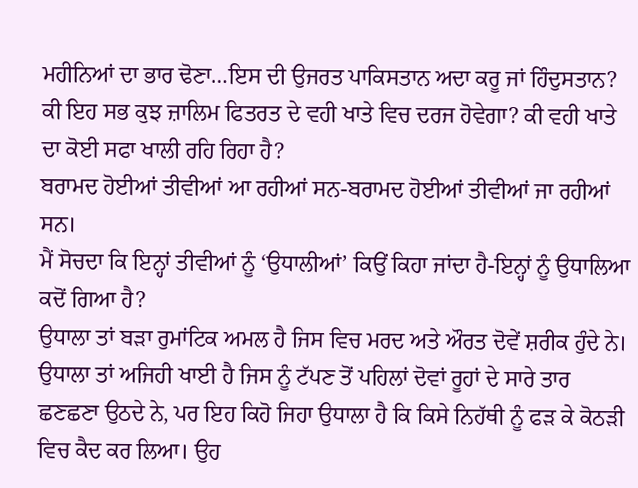ਮਹੀਨਿਆਂ ਦਾ ਭਾਰ ਢੋਣਾ…ਇਸ ਦੀ ਉਜਰਤ ਪਾਕਿਸਤਾਨ ਅਦਾ ਕਰੂ ਜਾਂ ਹਿੰਦੁਸਤਾਨ? ਕੀ ਇਹ ਸਭ ਕੁਝ ਜ਼ਾਲਿਮ ਫਿਤਰਤ ਦੇ ਵਹੀ ਖਾਤੇ ਵਿਚ ਦਰਜ ਹੋਵੇਗਾ? ਕੀ ਵਹੀ ਖਾਤੇ ਦਾ ਕੋਈ ਸਫਾ ਖਾਲੀ ਰਹਿ ਰਿਹਾ ਹੈ?
ਬਰਾਮਦ ਹੋਈਆਂ ਤੀਵੀਆਂ ਆ ਰਹੀਆਂ ਸਨ-ਬਰਾਮਦ ਹੋਈਆਂ ਤੀਵੀਆਂ ਜਾ ਰਹੀਆਂ ਸਨ।
ਮੈਂ ਸੋਚਦਾ ਕਿ ਇਨ੍ਹਾਂ ਤੀਵੀਆਂ ਨੂੰ ‘ਉਧਾਲੀਆਂ’ ਕਿਉਂ ਕਿਹਾ ਜਾਂਦਾ ਹੈ-ਇਨ੍ਹਾਂ ਨੂੰ ਉਧਾਲਿਆ ਕਦੋਂ ਗਿਆ ਹੈ?
ਉਧਾਲਾ ਤਾਂ ਬੜਾ ਰੁਮਾਂਟਿਕ ਅਮਲ ਹੈ ਜਿਸ ਵਿਚ ਮਰਦ ਅਤੇ ਔਰਤ ਦੋਵੇਂ ਸ਼ਰੀਕ ਹੁੰਦੇ ਨੇ। ਉਧਾਲਾ ਤਾਂ ਅਜਿਹੀ ਖਾਈ ਹੈ ਜਿਸ ਨੂੰ ਟੱਪਣ ਤੋਂ ਪਹਿਲਾਂ ਦੋਵਾਂ ਰੂਹਾਂ ਦੇ ਸਾਰੇ ਤਾਰ ਛਣਛਣਾ ਉਠਦੇ ਨੇ, ਪਰ ਇਹ ਕਿਹੋ ਜਿਹਾ ਉਧਾਲਾ ਹੈ ਕਿ ਕਿਸੇ ਨਿਹੱਥੀ ਨੂੰ ਫੜ ਕੇ ਕੋਠੜੀ ਵਿਚ ਕੈਦ ਕਰ ਲਿਆ। ਉਹ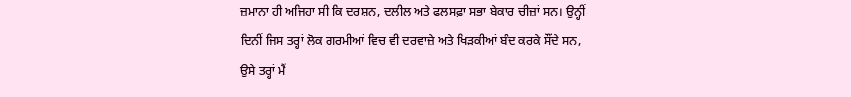ਜ਼ਮਾਨਾ ਹੀ ਅਜਿਹਾ ਸੀ ਕਿ ਦਰਸ਼ਨ, ਦਲੀਲ ਅਤੇ ਫਲਸਫ਼ਾ ਸਭਾ ਬੇਕਾਰ ਚੀਜ਼ਾਂ ਸਨ। ਉਨ੍ਹੀਂ ਦਿਨੀਂ ਜਿਸ ਤਰ੍ਹਾਂ ਲੋਕ ਗਰਮੀਆਂ ਵਿਚ ਵੀ ਦਰਵਾਜ਼ੇ ਅਤੇ ਖਿੜਕੀਆਂ ਬੰਦ ਕਰਕੇ ਸੌਂਦੇ ਸਨ, ਉਸੇ ਤਰ੍ਹਾਂ ਮੈਂ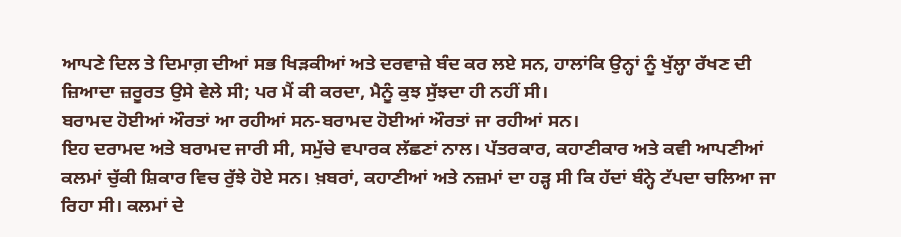ਆਪਣੇ ਦਿਲ ਤੇ ਦਿਮਾਗ਼ ਦੀਆਂ ਸਭ ਖਿੜਕੀਆਂ ਅਤੇ ਦਰਵਾਜ਼ੇ ਬੰਦ ਕਰ ਲਏ ਸਨ, ਹਾਲਾਂਕਿ ਉਨ੍ਹਾਂ ਨੂੰ ਖੁੱਲ੍ਹਾ ਰੱਖਣ ਦੀ ਜ਼ਿਆਦਾ ਜ਼ਰੂਰਤ ਉਸੇ ਵੇਲੇ ਸੀ; ਪਰ ਮੈਂ ਕੀ ਕਰਦਾ, ਮੈਨੂੰ ਕੁਝ ਸੁੱਝਦਾ ਹੀ ਨਹੀਂ ਸੀ।
ਬਰਾਮਦ ਹੋਈਆਂ ਔਰਤਾਂ ਆ ਰਹੀਆਂ ਸਨ-ਬਰਾਮਦ ਹੋਈਆਂ ਔਰਤਾਂ ਜਾ ਰਹੀਆਂ ਸਨ।
ਇਹ ਦਰਾਮਦ ਅਤੇ ਬਰਾਮਦ ਜਾਰੀ ਸੀ, ਸਮੁੱਚੇ ਵਪਾਰਕ ਲੱਛਣਾਂ ਨਾਲ। ਪੱਤਰਕਾਰ, ਕਹਾਣੀਕਾਰ ਅਤੇ ਕਵੀ ਆਪਣੀਆਂ ਕਲਮਾਂ ਚੁੱਕੀ ਸ਼ਿਕਾਰ ਵਿਚ ਰੁੱਝੇ ਹੋਏ ਸਨ। ਖ਼ਬਰਾਂ, ਕਹਾਣੀਆਂ ਅਤੇ ਨਜ਼ਮਾਂ ਦਾ ਹੜ੍ਹ ਸੀ ਕਿ ਹੱਦਾਂ ਬੰਨ੍ਹੇ ਟੱਪਦਾ ਚਲਿਆ ਜਾ ਰਿਹਾ ਸੀ। ਕਲਮਾਂ ਦੇ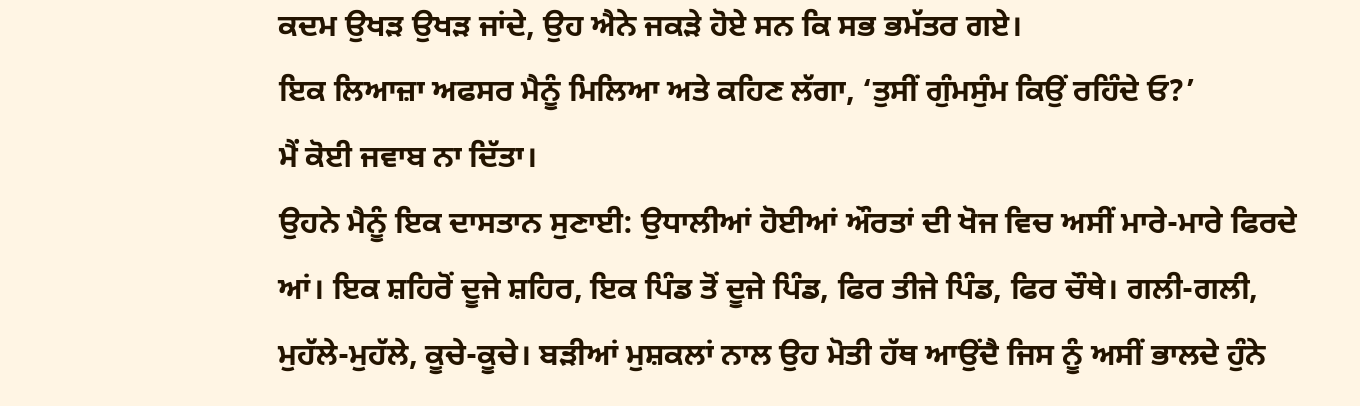ਕਦਮ ਉਖੜ ਉਖੜ ਜਾਂਦੇ, ਉਹ ਐਨੇ ਜਕੜੇ ਹੋਏ ਸਨ ਕਿ ਸਭ ਭਮੱਤਰ ਗਏ।
ਇਕ ਲਿਆਜ਼ਾ ਅਫਸਰ ਮੈਨੂੰ ਮਿਲਿਆ ਅਤੇ ਕਹਿਣ ਲੱਗਾ, ‘ਤੁਸੀਂ ਗੁੰਮਸੁੰਮ ਕਿਉਂ ਰਹਿੰਦੇ ਓ?’
ਮੈਂ ਕੋਈ ਜਵਾਬ ਨਾ ਦਿੱਤਾ।
ਉਹਨੇ ਮੈਨੂੰ ਇਕ ਦਾਸਤਾਨ ਸੁਣਾਈ: ਉਧਾਲੀਆਂ ਹੋਈਆਂ ਔਰਤਾਂ ਦੀ ਖੋਜ ਵਿਚ ਅਸੀਂ ਮਾਰੇ-ਮਾਰੇ ਫਿਰਦੇ ਆਂ। ਇਕ ਸ਼ਹਿਰੋਂ ਦੂਜੇ ਸ਼ਹਿਰ, ਇਕ ਪਿੰਡ ਤੋਂ ਦੂਜੇ ਪਿੰਡ, ਫਿਰ ਤੀਜੇ ਪਿੰਡ, ਫਿਰ ਚੌਥੇ। ਗਲੀ-ਗਲੀ, ਮੁਹੱਲੇ-ਮੁਹੱਲੇ, ਕੂਚੇ-ਕੂਚੇ। ਬੜੀਆਂ ਮੁਸ਼ਕਲਾਂ ਨਾਲ ਉਹ ਮੋਤੀ ਹੱਥ ਆਉਂਦੈ ਜਿਸ ਨੂੰ ਅਸੀਂ ਭਾਲਦੇ ਹੁੰਨੇ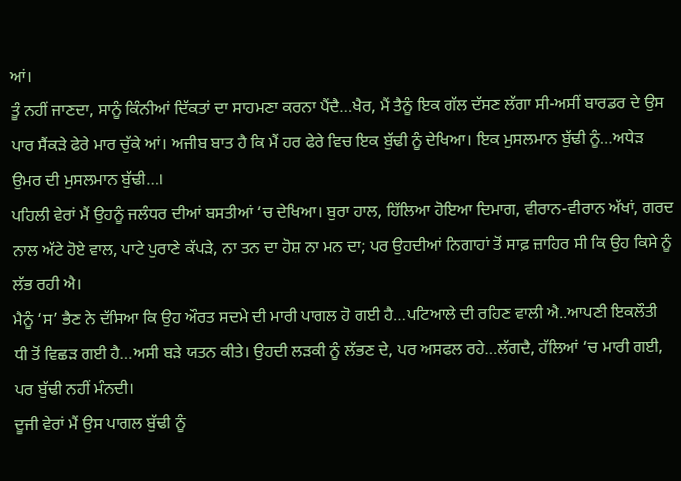ਆਂ।
ਤੂੰ ਨਹੀਂ ਜਾਣਦਾ, ਸਾਨੂੰ ਕਿੰਨੀਆਂ ਦਿੱਕਤਾਂ ਦਾ ਸਾਹਮਣਾ ਕਰਨਾ ਪੈਂਦੈ…ਖੈਰ, ਮੈਂ ਤੈਨੂੰ ਇਕ ਗੱਲ ਦੱਸਣ ਲੱਗਾ ਸੀ-ਅਸੀਂ ਬਾਰਡਰ ਦੇ ਉਸ ਪਾਰ ਸੈਂਕੜੇ ਫੇਰੇ ਮਾਰ ਚੁੱਕੇ ਆਂ। ਅਜੀਬ ਬਾਤ ਹੈ ਕਿ ਮੈਂ ਹਰ ਫੇਰੇ ਵਿਚ ਇਕ ਬੁੱਢੀ ਨੂੰ ਦੇਖਿਆ। ਇਕ ਮੁਸਲਮਾਨ ਬੁੱਢੀ ਨੂੰ…ਅਧੇੜ ਉਮਰ ਦੀ ਮੁਸਲਮਾਨ ਬੁੱਢੀ…।
ਪਹਿਲੀ ਵੇਰਾਂ ਮੈਂ ਉਹਨੂੰ ਜਲੰਧਰ ਦੀਆਂ ਬਸਤੀਆਂ ‘ਚ ਦੇਖਿਆ। ਬੁਰਾ ਹਾਲ, ਹਿੱਲਿਆ ਹੋਇਆ ਦਿਮਾਗ, ਵੀਰਾਨ-ਵੀਰਾਨ ਅੱਖਾਂ, ਗਰਦ ਨਾਲ ਅੱਟੇ ਹੋਏ ਵਾਲ, ਪਾਟੇ ਪੁਰਾਣੇ ਕੱਪੜੇ, ਨਾ ਤਨ ਦਾ ਹੋਸ਼ ਨਾ ਮਨ ਦਾ; ਪਰ ਉਹਦੀਆਂ ਨਿਗਾਹਾਂ ਤੋਂ ਸਾਫ਼ ਜ਼ਾਹਿਰ ਸੀ ਕਿ ਉਹ ਕਿਸੇ ਨੂੰ ਲੱਭ ਰਹੀ ਐ।
ਮੈਨੂੰ ‘ਸ’ ਭੈਣ ਨੇ ਦੱਸਿਆ ਕਿ ਉਹ ਔਰਤ ਸਦਮੇ ਦੀ ਮਾਰੀ ਪਾਗਲ ਹੋ ਗਈ ਹੈ…ਪਟਿਆਲੇ ਦੀ ਰਹਿਣ ਵਾਲੀ ਐ..ਆਪਣੀ ਇਕਲੌਤੀ ਧੀ ਤੋਂ ਵਿਛੜ ਗਈ ਹੈ…ਅਸੀ ਬੜੇ ਯਤਨ ਕੀਤੇ। ਉਹਦੀ ਲੜਕੀ ਨੂੰ ਲੱਭਣ ਦੇ, ਪਰ ਅਸਫਲ ਰਹੇ…ਲੱਗਦੈ, ਹੱਲਿਆਂ ‘ਚ ਮਾਰੀ ਗਈ, ਪਰ ਬੁੱਢੀ ਨਹੀਂ ਮੰਨਦੀ।
ਦੂਜੀ ਵੇਰਾਂ ਮੈਂ ਉਸ ਪਾਗਲ ਬੁੱਢੀ ਨੂੰ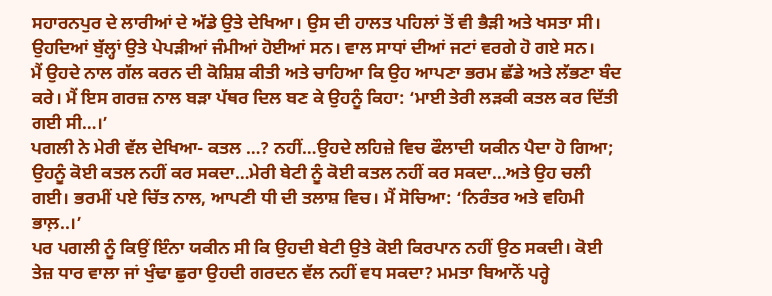ਸਹਾਰਨਪੁਰ ਦੇ ਲਾਰੀਆਂ ਦੇ ਅੱਡੇ ਉਤੇ ਦੇਖਿਆ। ਉਸ ਦੀ ਹਾਲਤ ਪਹਿਲਾਂ ਤੋਂ ਵੀ ਭੈੜੀ ਅਤੇ ਖਸਤਾ ਸੀ। ਉਹਦਿਆਂ ਬੁੱਲ੍ਹਾਂ ਉਤੇ ਪੇਪੜੀਆਂ ਜੰਮੀਆਂ ਹੋਈਆਂ ਸਨ। ਵਾਲ ਸਾਧਾਂ ਦੀਆਂ ਜਟਾਂ ਵਰਗੇ ਹੋ ਗਏ ਸਨ।
ਮੈਂ ਉਹਦੇ ਨਾਲ ਗੱਲ ਕਰਨ ਦੀ ਕੋਸ਼ਿਸ਼ ਕੀਤੀ ਅਤੇ ਚਾਹਿਆ ਕਿ ਉਹ ਆਪਣਾ ਭਰਮ ਛੱਡੇ ਅਤੇ ਲੱਭਣਾ ਬੰਦ ਕਰੇ। ਮੈਂ ਇਸ ਗਰਜ਼ ਨਾਲ ਬੜਾ ਪੱਥਰ ਦਿਲ ਬਣ ਕੇ ਉਹਨੂੰ ਕਿਹਾ: ‘ਮਾਈ ਤੇਰੀ ਲੜਕੀ ਕਤਲ ਕਰ ਦਿੱਤੀ ਗਈ ਸੀ…।’
ਪਗਲੀ ਨੇ ਮੇਰੀ ਵੱਲ ਦੇਖਿਆ- ਕਤਲ …? ਨਹੀਂ…ਉਹਦੇ ਲਹਿਜ਼ੇ ਵਿਚ ਫੌਲਾਦੀ ਯਕੀਨ ਪੈਦਾ ਹੋ ਗਿਆ; ਉਹਨੂੰ ਕੋਈ ਕਤਲ ਨਹੀਂ ਕਰ ਸਕਦਾ…ਮੇਰੀ ਬੇਟੀ ਨੂੰ ਕੋਈ ਕਤਲ ਨਹੀਂ ਕਰ ਸਕਦਾ…ਅਤੇ ਉਹ ਚਲੀ ਗਈ। ਭਰਮੀਂ ਪਏ ਚਿੱਤ ਨਾਲ, ਆਪਣੀ ਧੀ ਦੀ ਤਲਾਸ਼ ਵਿਚ। ਮੈਂ ਸੋਚਿਆ: ‘ਨਿਰੰਤਰ ਅਤੇ ਵਹਿਮੀ ਭਾਲ਼..।’
ਪਰ ਪਗਲੀ ਨੂੰ ਕਿਉਂ ਇੰਨਾ ਯਕੀਨ ਸੀ ਕਿ ਉਹਦੀ ਬੇਟੀ ਉਤੇ ਕੋਈ ਕਿਰਪਾਨ ਨਹੀਂ ਉਠ ਸਕਦੀ। ਕੋਈ ਤੇਜ਼ ਧਾਰ ਵਾਲਾ ਜਾਂ ਖੁੰਢਾ ਛੁਰਾ ਉਹਦੀ ਗਰਦਨ ਵੱਲ ਨਹੀਂ ਵਧ ਸਕਦਾ? ਮਮਤਾ ਬਿਆਨੋਂ ਪਰ੍ਹੇ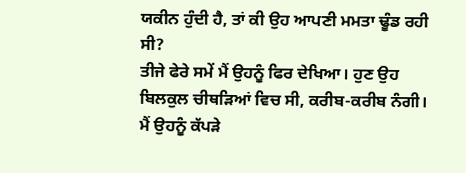ਯਕੀਨ ਹੁੰਦੀ ਹੈ, ਤਾਂ ਕੀ ਉਹ ਆਪਣੀ ਮਮਤਾ ਢੂੰਡ ਰਹੀ ਸੀ?
ਤੀਜੇ ਫੇਰੇ ਸਮੇਂ ਮੈਂ ਉਹਨੂੰ ਫਿਰ ਦੇਖਿਆ। ਹੁਣ ਉਹ ਬਿਲਕੁਲ ਚੀਥੜਿਆਂ ਵਿਚ ਸੀ, ਕਰੀਬ-ਕਰੀਬ ਨੰਗੀ।
ਮੈਂ ਉਹਨੂੰ ਕੱਪੜੇ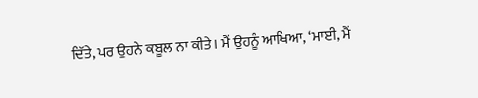ਦਿੱਤੇ, ਪਰ ਉਹਨੇ ਕਬੂਲ ਨਾ ਕੀਤੇ। ਮੈਂ ਉਹਨੂੰ ਆਖਿਆ, ‘ਮਾਈ, ਮੈਂ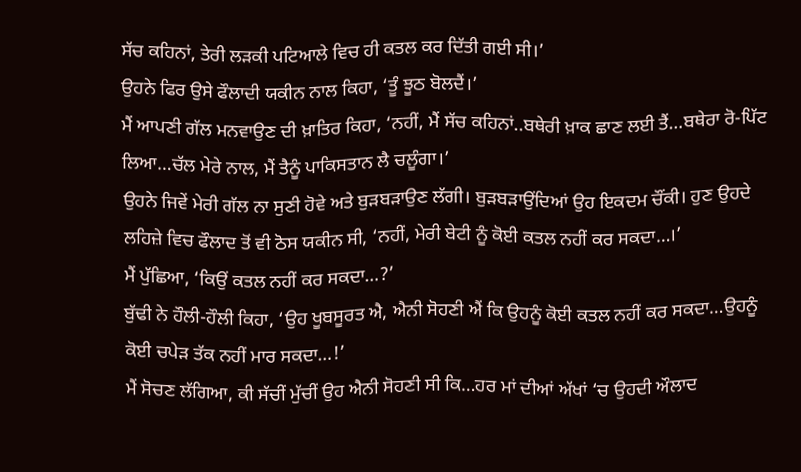ਸੱਚ ਕਹਿਨਾਂ, ਤੇਰੀ ਲੜਕੀ ਪਟਿਆਲੇ ਵਿਚ ਹੀ ਕਤਲ ਕਰ ਦਿੱਤੀ ਗਈ ਸੀ।’
ਉਹਨੇ ਫਿਰ ਉਸੇ ਫੌਲਾਦੀ ਯਕੀਨ ਨਾਲ ਕਿਹਾ, ‘ਤੂੰ ਝੂਠ ਬੋਲਦੈਂ।’
ਮੈਂ ਆਪਣੀ ਗੱਲ ਮਨਵਾਉਣ ਦੀ ਖ਼ਾਤਿਰ ਕਿਹਾ, ‘ਨਹੀਂ, ਮੈਂ ਸੱਚ ਕਹਿਨਾਂ..ਬਥੇਰੀ ਖ਼ਾਕ ਛਾਣ ਲਈ ਤੈਂ…ਬਥੇਰਾ ਰੋ-ਪਿੱਟ ਲਿਆ…ਚੱਲ ਮੇਰੇ ਨਾਲ, ਮੈਂ ਤੈਨੂੰ ਪਾਕਿਸਤਾਨ ਲੈ ਚਲੂੰਗਾ।’
ਉਹਨੇ ਜਿਵੇਂ ਮੇਰੀ ਗੱਲ ਨਾ ਸੁਣੀ ਹੋਵੇ ਅਤੇ ਬੁੜਬੜਾਉਣ ਲੱਗੀ। ਬੁੜਬੜਾਉਂਦਿਆਂ ਉਹ ਇਕਦਮ ਚੌਂਕੀ। ਹੁਣ ਉਹਦੇ ਲਹਿਜ਼ੇ ਵਿਚ ਫੌਲਾਦ ਤੋਂ ਵੀ ਠੋਸ ਯਕੀਨ ਸੀ, ‘ਨਹੀਂ, ਮੇਰੀ ਬੇਟੀ ਨੂੰ ਕੋਈ ਕਤਲ ਨਹੀਂ ਕਰ ਸਕਦਾ…।’
ਮੈਂ ਪੁੱਛਿਆ, ‘ਕਿਉਂ ਕਤਲ ਨਹੀਂ ਕਰ ਸਕਦਾ…?’
ਬੁੱਢੀ ਨੇ ਹੌਲੀ-ਹੌਲੀ ਕਿਹਾ, ‘ਉਹ ਖੂਬਸੂਰਤ ਐ, ਐਨੀ ਸੋਹਣੀ ਐਂ ਕਿ ਉਹਨੂੰ ਕੋਈ ਕਤਲ ਨਹੀਂ ਕਰ ਸਕਦਾ…ਉਹਨੂੰ ਕੋਈ ਚਪੇੜ ਤੱਕ ਨਹੀਂ ਮਾਰ ਸਕਦਾ…!’
ਮੈਂ ਸੋਚਣ ਲੱਗਿਆ, ਕੀ ਸੱਚੀਂ ਮੁੱਚੀਂ ਉਹ ਐਨੀ ਸੋਹਣੀ ਸੀ ਕਿ…ਹਰ ਮਾਂ ਦੀਆਂ ਅੱਖਾਂ ‘ਚ ਉਹਦੀ ਔਲਾਦ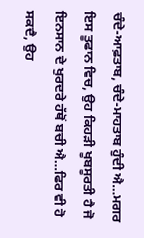ਚੰਦੇ-ਆਫ਼ਤਾਬ, ਚੰਦੇ-ਮਾਹਤਾਬ ਹੁੰਦੀ ਐ…ਮਗਰ ਇਸ ਤੂਫਾਨ ਵਿਚ, ਉਹ ਕਿਹੜੀ ਖੂਬਸੂਰਤੀ ਹੈ ਜੋ ਇਨਸਾਨ ਦੇ ਖੁਰਦਰੇ ਹੱਥੋਂ ਬਚੀ ਐ…ਫਿਰ ਵੀ ਹੋ ਸਕਦੈ, ਉਹ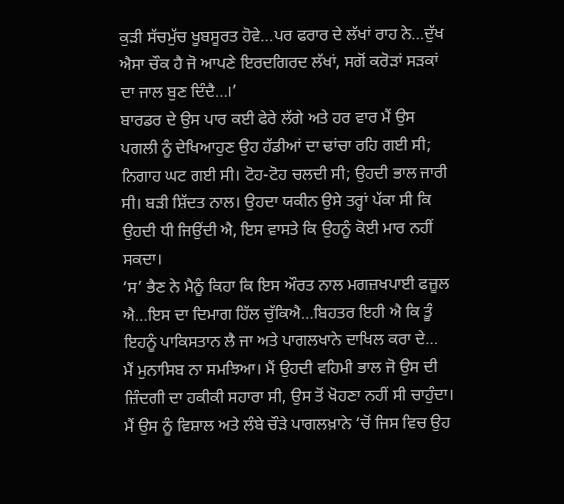ਕੁੜੀ ਸੱਚਮੁੱਚ ਖੂਬਸੂਰਤ ਹੋਵੇ…ਪਰ ਫਰਾਰ ਦੇ ਲੱਖਾਂ ਰਾਹ ਨੇ…ਦੁੱਖ ਐਸਾ ਚੌਕ ਹੈ ਜੋ ਆਪਣੇ ਇਰਦਗਿਰਦ ਲੱਖਾਂ, ਸਗੋਂ ਕਰੋੜਾਂ ਸੜਕਾਂ ਦਾ ਜਾਲ ਬੁਣ ਦਿੰਦੈ…।’
ਬਾਰਡਰ ਦੇ ਉਸ ਪਾਰ ਕਈ ਫੇਰੇ ਲੱਗੇ ਅਤੇ ਹਰ ਵਾਰ ਮੈਂ ਉਸ ਪਗਲੀ ਨੂੰ ਦੇਖਿਆਹੁਣ ਉਹ ਹੱਡੀਆਂ ਦਾ ਢਾਂਚਾ ਰਹਿ ਗਈ ਸੀ; ਨਿਗਾਹ ਘਟ ਗਈ ਸੀ। ਟੋਹ-ਟੋਹ ਚਲਦੀ ਸੀ; ਉਹਦੀ ਭਾਲ ਜਾਰੀ ਸੀ। ਬੜੀ ਸ਼ਿੱਦਤ ਨਾਲ। ਉਹਦਾ ਯਕੀਨ ਉਸੇ ਤਰ੍ਹਾਂ ਪੱਕਾ ਸੀ ਕਿ ਉਹਦੀ ਧੀ ਜਿਉਂਦੀ ਐ, ਇਸ ਵਾਸਤੇ ਕਿ ਉਹਨੂੰ ਕੋਈ ਮਾਰ ਨਹੀਂ ਸਕਦਾ।
‘ਸ’ ਭੈਣ ਨੇ ਮੈਨੂੰ ਕਿਹਾ ਕਿ ਇਸ ਔਰਤ ਨਾਲ ਮਗਜ਼ਖਪਾਈ ਫਜ਼ੂਲ ਐ…ਇਸ ਦਾ ਦਿਮਾਗ ਹਿੱਲ ਚੁੱਕਿਐ…ਬਿਹਤਰ ਇਹੀ ਐ ਕਿ ਤੂੰ ਇਹਨੂੰ ਪਾਕਿਸਤਾਨ ਲੈ ਜਾ ਅਤੇ ਪਾਗਲਖਾਨੇ ਦਾਖਿਲ ਕਰਾ ਦੇ…
ਮੈਂ ਮੁਨਾਸਿਬ ਨਾ ਸਮਝਿਆ। ਮੈਂ ਉਹਦੀ ਵਹਿਮੀ ਭਾਲ ਜੋ ਉਸ ਦੀ ਜ਼ਿੰਦਗੀ ਦਾ ਹਕੀਕੀ ਸਹਾਰਾ ਸੀ, ਉਸ ਤੋਂ ਖੋਹਣਾ ਨਹੀਂ ਸੀ ਚਾਹੁੰਦਾ। ਮੈਂ ਉਸ ਨੂੰ ਵਿਸ਼ਾਲ ਅਤੇ ਲੰਬੇ ਚੌੜੇ ਪਾਗਲਖ਼ਾਨੇ ‘ਚੋਂ ਜਿਸ ਵਿਚ ਉਹ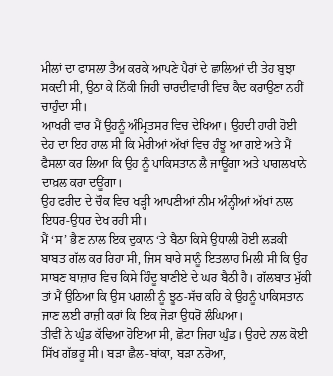ਮੀਲਾਂ ਦਾ ਫਾਸਲਾ ਤੈਅ ਕਰਕੇ ਆਪਣੇ ਪੈਰਾਂ ਦੇ ਛਾਲਿਆਂ ਦੀ ਤੇਹ ਬੁਝਾ ਸਕਦੀ ਸੀ, ਉਠਾ ਕੇ ਨਿੱਕੀ ਜਿਹੀ ਚਾਰਦੀਵਾਰੀ ਵਿਚ ਕੈਦ ਕਰਾਉਣਾ ਨਹੀਂ ਚਾਹੁੰਦਾ ਸੀ।
ਆਖਰੀ ਵਾਰ ਮੈਂ ਉਹਨੂੰ ਅੰਮ੍ਰਿਤਸਰ ਵਿਚ ਦੇਖਿਆ। ਉਹਦੀ ਹਾਰੀ ਹੋਈ ਦੇਹ ਦਾ ਇਹ ਹਾਲ ਸੀ ਕਿ ਮੇਰੀਆਂ ਅੱਖਾਂ ਵਿਚ ਹੰਝੂ ਆ ਗਏ ਅਤੇ ਮੈਂ ਫੈਸਲਾ ਕਰ ਲਿਆ ਕਿ ਉਹ ਨੂੰ ਪਾਕਿਸਤਾਨ ਲੈ ਜਾਊਂਗਾ ਅਤੇ ਪਾਗਲਖਾਨੇ ਦਾਖ਼ਲ ਕਰਾ ਦਊਂਗਾ।
ਉਹ ਫਰੀਦ ਦੇ ਚੌਕ ਵਿਚ ਖੜ੍ਹੀ ਆਪਣੀਆਂ ਨੀਮ ਅੰਨ੍ਹੀਆਂ ਅੱਖਾਂ ਨਾਲ ਇਧਰ-ਉਧਰ ਦੇਖ ਰਹੀ ਸੀ।
ਮੈਂ ‘ਸ’ ਭੈਣ ਨਾਲ ਇਕ ਦੁਕਾਨ ‘ਤੇ ਬੈਠਾ ਕਿਸੇ ਉਧਾਲੀ ਹੋਈ ਲੜਕੀ ਬਾਬਤ ਗੱਲ ਕਰ ਰਿਹਾ ਸੀ, ਜਿਸ ਬਾਰੇ ਸਾਨੂੰ ਇਤਲਾਹ ਮਿਲੀ ਸੀ ਕਿ ਉਹ ਸਾਬਣ ਬਾਜ਼ਾਰ ਵਿਚ ਕਿਸੇ ਹਿੰਦੂ ਬਾਣੀਏ ਦੇ ਘਰ ਬੈਠੀ ਹੈ। ਗੱਲਬਾਤ ਮੁੱਕੀ ਤਾਂ ਮੈਂ ਉਠਿਆ ਕਿ ਉਸ ਪਗਲੀ ਨੂੰ ਝੂਠ-ਸੱਚ ਕਹਿ ਕੇ ਉਹਨੂੰ ਪਾਕਿਸਤਾਨ ਜਾਣ ਲਈ ਰਾਜ਼ੀ ਕਰਾਂ ਕਿ ਇਕ ਜੋੜਾ ਉਧਰੋਂ ਲੰਘਿਆ।
ਤੀਵੀਂ ਨੇ ਘੁੰਡ ਕੱਢਿਆ ਹੋਇਆ ਸੀ, ਛੋਟਾ ਜਿਹਾ ਘੁੰਡ। ਉਹਦੇ ਨਾਲ ਕੋਈ ਸਿੱਖ ਗੱਭਰੂ ਸੀ। ਬੜਾ ਛੈਲ-ਬਾਂਕਾ, ਬੜਾ ਨਰੋਆ,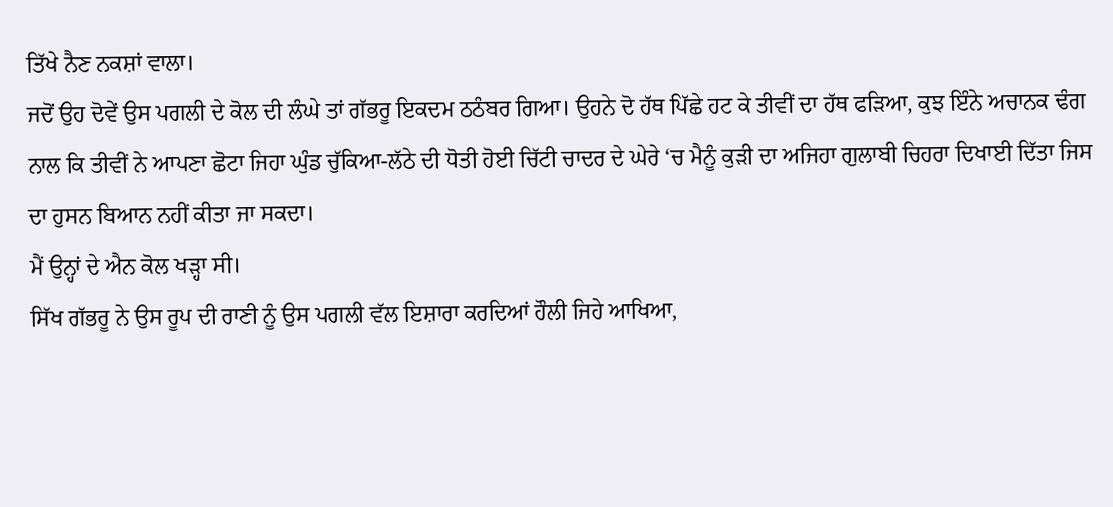ਤਿੱਖੇ ਨੈਣ ਨਕਸ਼ਾਂ ਵਾਲਾ।
ਜਦੋਂ ਉਹ ਦੋਵੇਂ ਉਸ ਪਗਲੀ ਦੇ ਕੋਲ ਦੀ ਲੰਘੇ ਤਾਂ ਗੱਭਰੂ ਇਕਦਮ ਠਠੰਬਰ ਗਿਆ। ਉਹਨੇ ਦੋ ਹੱਥ ਪਿੱਛੇ ਹਟ ਕੇ ਤੀਵੀਂ ਦਾ ਹੱਥ ਫੜਿਆ, ਕੁਝ ਇੰਨੇ ਅਚਾਨਕ ਢੰਗ ਨਾਲ ਕਿ ਤੀਵੀਂ ਨੇ ਆਪਣਾ ਛੋਟਾ ਜਿਹਾ ਘੁੰਡ ਚੁੱਕਿਆ-ਲੱਠੇ ਦੀ ਧੋਤੀ ਹੋਈ ਚਿੱਟੀ ਚਾਦਰ ਦੇ ਘੇਰੇ ‘ਚ ਮੈਨੂੰ ਕੁੜੀ ਦਾ ਅਜਿਹਾ ਗੁਲਾਬੀ ਚਿਹਰਾ ਦਿਖਾਈ ਦਿੱਤਾ ਜਿਸ ਦਾ ਹੁਸਨ ਬਿਆਨ ਨਹੀਂ ਕੀਤਾ ਜਾ ਸਕਦਾ।
ਮੈਂ ਉਨ੍ਹਾਂ ਦੇ ਐਨ ਕੋਲ ਖੜ੍ਹਾ ਸੀ।
ਸਿੱਖ ਗੱਭਰੂ ਨੇ ਉਸ ਰੂਪ ਦੀ ਰਾਣੀ ਨੂੰ ਉਸ ਪਗਲੀ ਵੱਲ ਇਸ਼ਾਰਾ ਕਰਦਿਆਂ ਹੌਲੀ ਜਿਹੇ ਆਖਿਆ,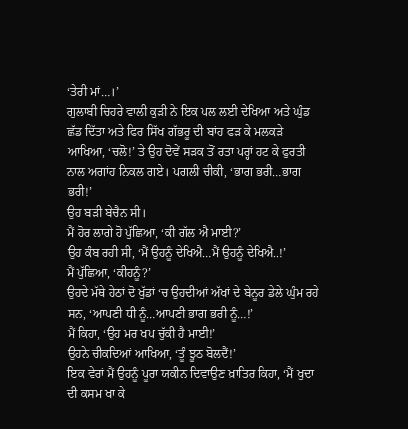‘ਤੇਰੀ ਮਾਂ…।’
ਗੁਲਾਬੀ ਚਿਹਰੇ ਵਾਲੀ ਕੁੜੀ ਨੇ ਇਕ ਪਲ ਲਈ ਦੇਖਿਆ ਅਤੇ ਘੁੰਡ ਛੱਡ ਦਿੱਤਾ ਅਤੇ ਫਿਰ ਸਿੱਖ ਗੱਭਰੂ ਦੀ ਬਾਂਹ ਫੜ ਕੇ ਮਲਕੜੇ ਆਖਿਆ, ‘ਚਲੋ!’ ਤੇ ਉਹ ਦੋਵੇਂ ਸੜਕ ਤੋਂ ਰਤਾ ਪਰ੍ਹਾਂ ਹਟ ਕੇ ਫੁਰਤੀ ਨਾਲ ਅਗਾਂਹ ਨਿਕਲ ਗਏ। ਪਗਲੀ ਚੀਕੀ, ‘ਭਾਗ ਭਰੀ…ਭਾਗ ਭਰੀ!’
ਉਹ ਬੜੀ ਬੇਚੈਨ ਸੀ।
ਮੈਂ ਹੋਰ ਲਾਗੇ ਹੋ ਪੁੱਛਿਆ, ‘ਕੀ ਗੱਲ ਐ ਮਾਈ?’
ਉਹ ਕੰਬ ਰਹੀ ਸੀ, ‘ਮੈਂ ਉਹਨੂੰ ਦੇਖਿਐ…ਮੈਂ ਉਹਨੂੰ ਦੇਖਿਐ..!’
ਮੈਂ ਪੁੱਛਿਆ, ‘ਕੀਹਨੂੰ?’
ਉਹਦੇ ਮੱਥੇ ਹੇਠਾਂ ਦੋ ਖੁੱਡਾਂ ‘ਚ ਉਹਦੀਆਂ ਅੱਖਾਂ ਦੇ ਬੇਨੂਰ ਡੇਲੇ ਘੁੰਮ ਰਹੇ ਸਨ, ‘ਆਪਣੀ ਧੀ ਨੂੰ…ਆਪਣੀ ਭਾਗ ਭਰੀ ਨੂੰ…!’
ਮੈਂ ਕਿਹਾ, ‘ਉਹ ਮਰ ਖਪ ਚੁੱਕੀ ਹੈ ਮਾਈ!’
ਉਹਨੇ ਚੀਕਦਿਆਂ ਆਖਿਆ, ‘ਤੂੰ ਝੂਠ ਬੋਲਦੈਂ!’
ਇਕ ਵੇਰਾਂ ਮੈਂ ਉਹਨੂੰ ਪੂਰਾ ਯਕੀਨ ਦਿਵਾਉਣ ਖ਼ਾਤਿਰ ਕਿਹਾ, ‘ਮੈਂ ਖੁਦਾ ਦੀ ਕਸਮ ਖਾ ਕੇ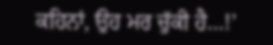ਕਹਿਨਾਂ, ਉਹ ਮਰ ਚੁੱਕੀ ਹੈ…!’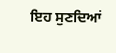ਇਹ ਸੁਣਦਿਆਂ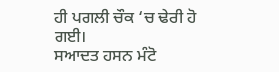ਹੀ ਪਗਲੀ ਚੌਕ ‘ਚ ਢੇਰੀ ਹੋ ਗਈ।
ਸਆਦਤ ਹਸਨ ਮੰਟੋ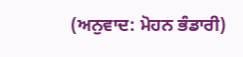(ਅਨੁਵਾਦ: ਮੋਹਨ ਭੰਡਾਰੀ)